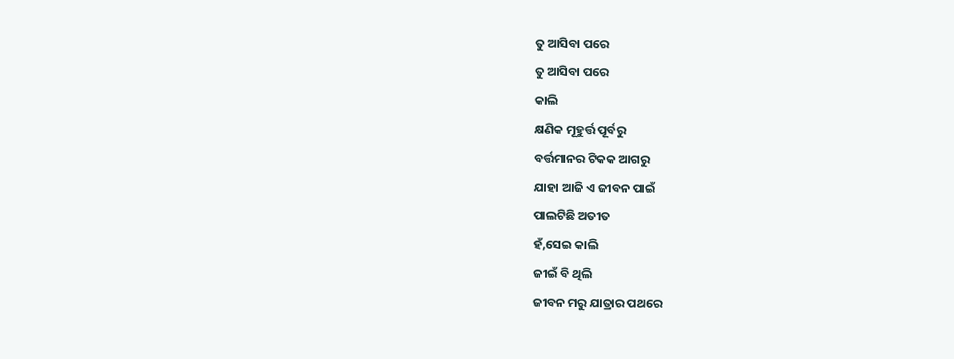ତୁ ଆସିବା ପରେ
ତୁ ଆସିବା ପରେ
କାଲି
କ୍ଷଣିକ ମୂହୁର୍ତ୍ତ ପୂର୍ବରୁ
ବର୍ତ୍ତମାନର ଟିକକ ଆଗରୁ
ଯାହା ଆଜି ଏ ଜୀବନ ପାଇଁ
ପାଲଟିଛି ଅତୀତ
ହଁ,ସେଇ କାଲି
ଜୀଇଁ ବି ଥିଲି
ଜୀବନ ମରୁ ଯାତ୍ରାର ପଥରେ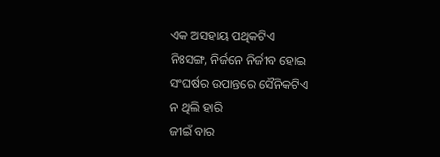ଏକ ଅସହାୟ ପଥିକଟିଏ
ନିଃସଙ୍ଗ, ନିର୍ଜନେ ନିର୍ଜୀବ ହୋଇ
ସଂଘର୍ଷର ଉପାନ୍ତରେ ସୈନିକଟିଏ
ନ ଥିଲି ହାରି
ଜୀଇଁ ବାର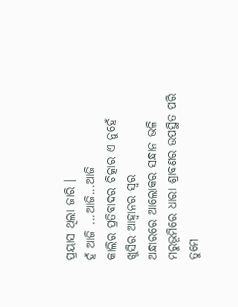ପ୍ରୟାସ ଥିଲା ଜାରି ।
ହଁ ଆଜି ...ଆଜି...ଆଜି
କାଲିର ପ୍ରତିବାଦର ଚିତ୍କାର ଏ ନୁହେଁ
ଖୁସିର ଆହ୍ବାନର ସ୍ବର
ଅନ୍ଧାରରେ ଆଲୋକର ସନ୍ଧାନ ଭଳି
ମରୁଭୂମିରେ ଧାରା ଶ୍ରାବଣର ଉପସ୍ଥିତ ପରି
ତୁମେ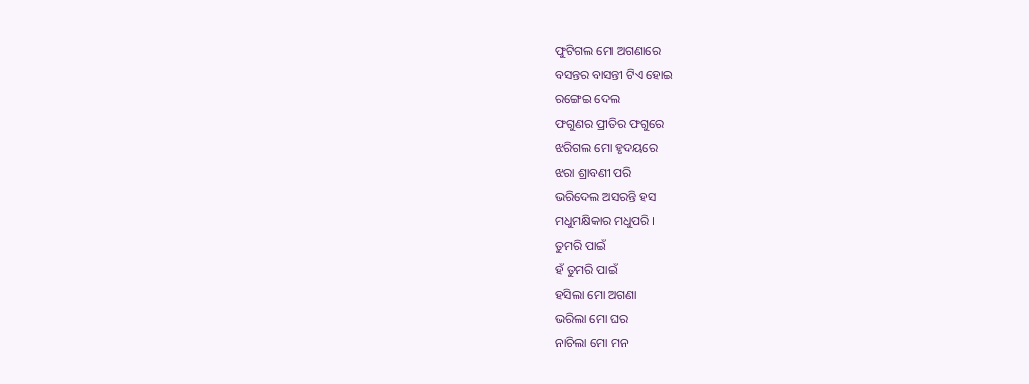ଫୁଟିଗଲ ମୋ ଅଗଣାରେ
ବସନ୍ତର ବାସନ୍ତୀ ଟିଏ ହୋଇ
ରଙ୍ଗେଇ ଦେଲ
ଫଗୁଣର ପ୍ରୀତିର ଫଗୁରେ
ଝରିଗଲ ମୋ ହୃଦୟରେ
ଝରା ଶ୍ରାବଣୀ ପରି
ଭରିଦେଲ ଅସରନ୍ତି ହସ
ମଧୁମକ୍ଷିକାର ମଧୁପରି ।
ତୁମରି ପାଇଁ
ହଁ ତୁମରି ପାଇଁ
ହସିଲା ମୋ ଅଗଣା
ଭରିଲା ମୋ ଘର
ନାଚିଲା ମୋ ମନ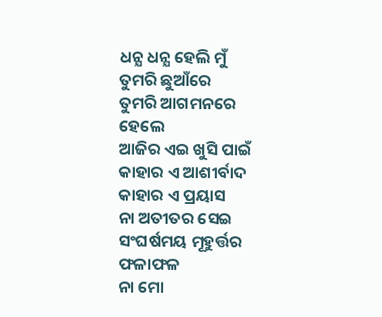ଧନ୍ଯ ଧନ୍ଯ ହେଲି ମୁଁ
ତୁମରି ଛୁଆଁରେ
ତୁମରି ଆଗମନରେ
ହେଲେ
ଆଜିର ଏଇ ଖୁସି ପାଇଁ
କାହାର ଏ ଆଶୀର୍ବାଦ
କାହାର ଏ ପ୍ରୟାସ
ନା ଅତୀତର ସେଇ
ସଂଘର୍ଷମୟ ମୂହୁର୍ତ୍ତର ଫଳାଫଳ
ନା ମୋ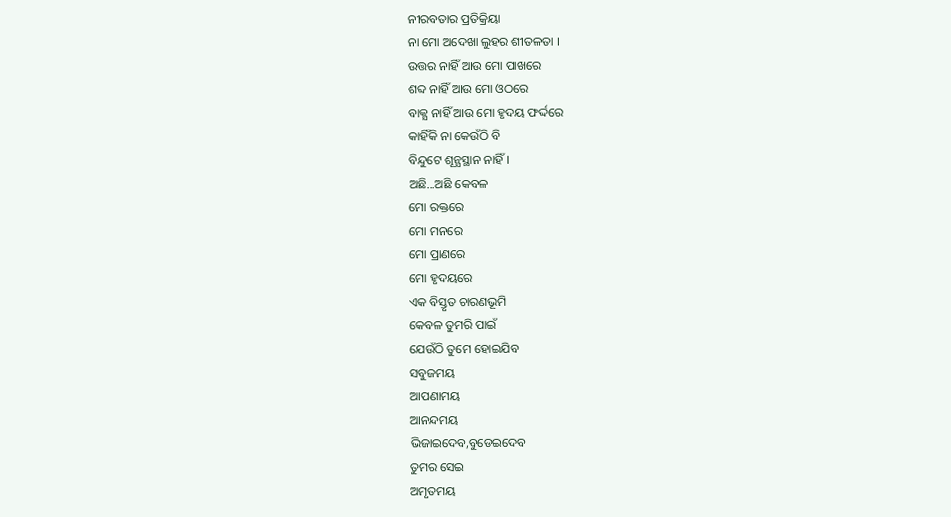ନୀରବତାର ପ୍ରତିକ୍ରିୟା
ନା ମୋ ଅଦେଖା ଲୁହର ଶୀତଳତା ।
ଉତ୍ତର ନାହିଁ ଆଉ ମୋ ପାଖରେ
ଶବ୍ଦ ନାହିଁ ଆଉ ମୋ ଓଠରେ
ବାକ୍ଯ ନାହିଁ ଆଉ ମୋ ହୃଦୟ ଫର୍ଦ୍ଦରେ
କାହିଁକି ନା କେଉଁଠି ବି
ବିନ୍ଦୁଟେ ଶୂନ୍ଯସ୍ଥାନ ନାହିଁ ।
ଅଛି...ଅଛି କେବଳ
ମୋ ରକ୍ତରେ
ମୋ ମନରେ
ମୋ ପ୍ରାଣରେ
ମୋ ହୃଦୟରେ
ଏକ ବିସ୍ତୃତ ଚାରଣଭୂମି
କେବଳ ତୁମରି ପାଇଁ
ଯେଉଁଠି ତୁମେ ହୋଇଯିବ
ସବୁଜମୟ
ଆପଣାମୟ
ଆନନ୍ଦମୟ
ଭିଜାଇଦେବ,ବୁଡେଇଦେବ
ତୁମର ସେଇ
ଅମୃତମୟ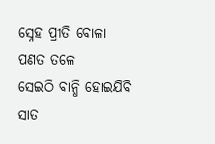ସ୍ନେହ ପ୍ରୀତି ବୋଳା
ପଣତ ତଳେ
ସେଇଠି ବାନ୍ଧି ହୋଇଯିବି
ସାତ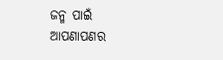ଜନ୍ମ ପାଇଁ
ଆପଣାପଣର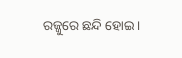ରଜ୍ଜୁରେ ଛନ୍ଦି ହୋଇ ।